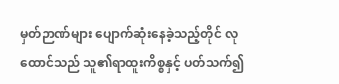မှတ်ဉာဏ်များ ပျောက်ဆုံးနေခဲ့သည့်တိုင် လုထောင်သည် သူ၏ရာထူးကိစ္စနှင့် ပတ်သက်၍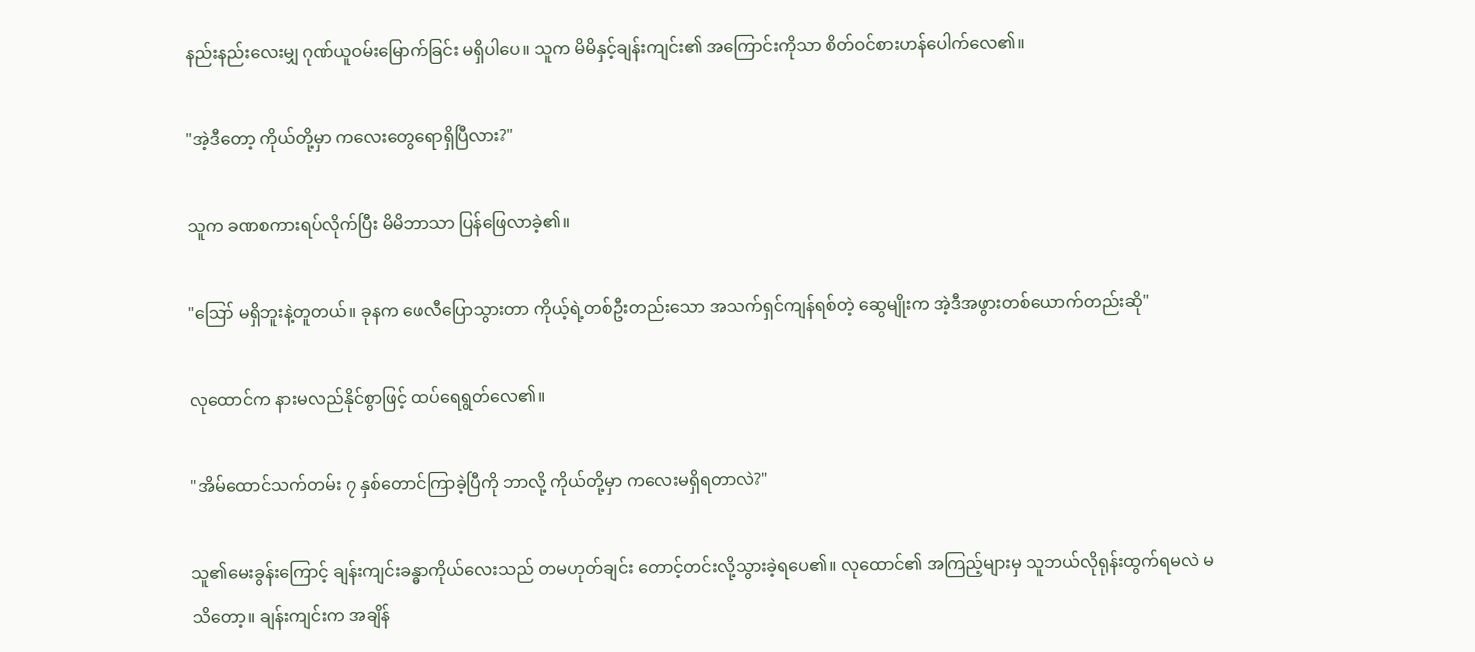နည်းနည်းလေးမျှ ဂုဏ်ယူဝမ်းမြောက်ခြင်း မရှိပါပေ။ သူက မိမိနှင့်ချန်းကျင်း၏ အကြောင်းကိုသာ စိတ်ဝင်စားဟန်ပေါက်လေ၏။

"အဲ့ဒီတော့ ကိုယ်တို့မှာ ကလေးတွေရောရှိပြီလား?"

သူက ခဏစကားရပ်လိုက်ပြီး မိမိဘာသာ ပြန်ဖြေလာခဲ့၏။

"ဪ မရှိဘူးနဲ့တူတယ်။ ခုနက ဖေလီပြောသွားတာ ကိုယ့်ရဲ့တစ်ဦးတည်းသော အသက်ရှင်ကျန်ရစ်တဲ့ ဆွေမျိုးက အဲ့ဒီအဖွားတစ်ယောက်တည်းဆို"

လုထောင်က နားမလည်နိုင်စွာဖြင့် ထပ်ရေရွတ်လေ၏။

"အိမ်ထောင်သက်တမ်း ၇ နှစ်တောင်ကြာခဲ့ပြီကို ဘာလို့ ကိုယ်တို့မှာ ကလေးမရှိရတာလဲ?"

သူ၏မေးခွန်းကြောင့် ချန်းကျင်းခန္ဓာကိုယ်လေးသည် တမဟုတ်ချင်း တောင့်တင်းလို့သွားခဲ့ရပေ၏။ လုထောင်၏ အကြည့်များမှ သူဘယ်လိုရုန်းထွက်ရမလဲ မသိတော့။ ချန်းကျင်းက အချိန်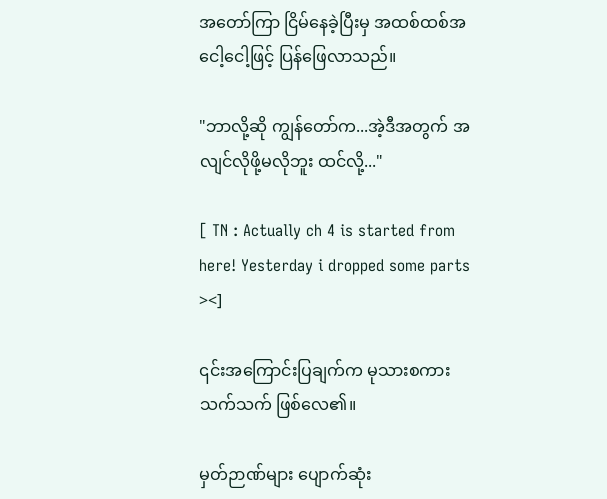အတော်ကြာ ငြိမ်နေခဲ့ပြီးမှ အထစ်ထစ်အငေါ့ငေါ့ဖြင့် ပြန်ဖြေလာသည်။

"ဘာလို့ဆို ကျွန်တော်က...အဲ့ဒီအတွက် အလျင်လိုဖို့မလိုဘူး ထင်လို့..."

[ TN : Actually ch 4 is started from here! Yesterday i dropped some parts ><]

၎င်းအကြောင်းပြချက်က မုသားစကားသက်သက် ဖြစ်လေ၏။

မှတ်ဉာဏ်များ ပျောက်ဆုံး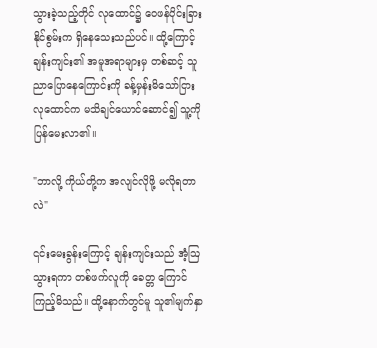သွားခဲ့သည့်တိုင် လုထောင်၌ ဝေဖန်ပိုင်းခြားနိုင်စွမ်းက ရှိနေသေးသည်ပင်။ ထို့ကြောင့် ချန်းကျင်း၏ အမူအရာများမှ တစ်ဆင့် သူညာပြောနေကြောင်းကို ခန့်မှန်းမိသော်ငြား လုထောင်က မသိချင်ယောင်ဆောင်၍ သူ့ကို ပြန်မေးလာ၏။

"ဘာလို့ ကိုယ်တို့က အလျင်လိုဖို့ မလိုရတာလဲ"

၎င်းမေးခွန်းကြောင့် ချန်းကျင်းသည် အံ့ဩသွားရကာ တစ်ဖက်လူကို ခေတ္တ ကြောင်ကြည့်မိသည်။ ထို့နောက်တွင်မူ သူ၏မျက်နှာ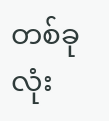တစ်ခုလုံး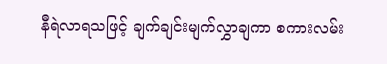နီရဲလာရသဖြင့် ချက်ချင်းမျက်လွှာချကာ စကားလမ်း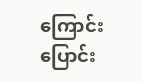ကြောင်း ပြောင်း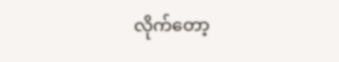လိုက်တော့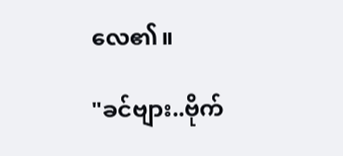လေ၏။

"ခင်ဗျား..ဗိုက်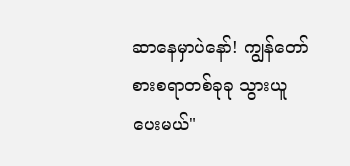ဆာနေမှာပဲနော်! ကျွန်တော်စားစရာတစ်ခုခု သွားယူပေးမယ်"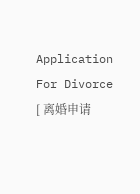Application For Divorce  [ 离婚申请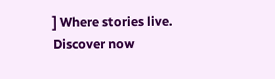] Where stories live. Discover now